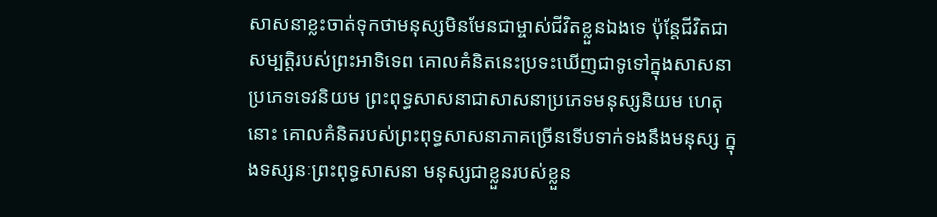សាសនាខ្លះចាត់ទុកថាមនុស្សមិនមែនជាម្ចាស់ជីវិតខ្លួនឯងទេ ប៉ុន្តែជីវិតជាសម្បត្តិរបស់ព្រះអាទិទេព គោលគំនិតនេះប្រទះឃើញជាទូទៅក្នុងសាសនាប្រភេទទេវនិយម ព្រះពុទ្ធសាសនាជាសាសនាប្រភេទមនុស្សនិយម ហេតុនោះ គោលគំនិតរបស់ព្រះពុទ្ធសាសនាភាគច្រើនទើបទាក់ទងនឹងមនុស្ស ក្នុងទស្សនៈព្រះពុទ្ធសាសនា មនុស្សជាខ្លួនរបស់ខ្លួន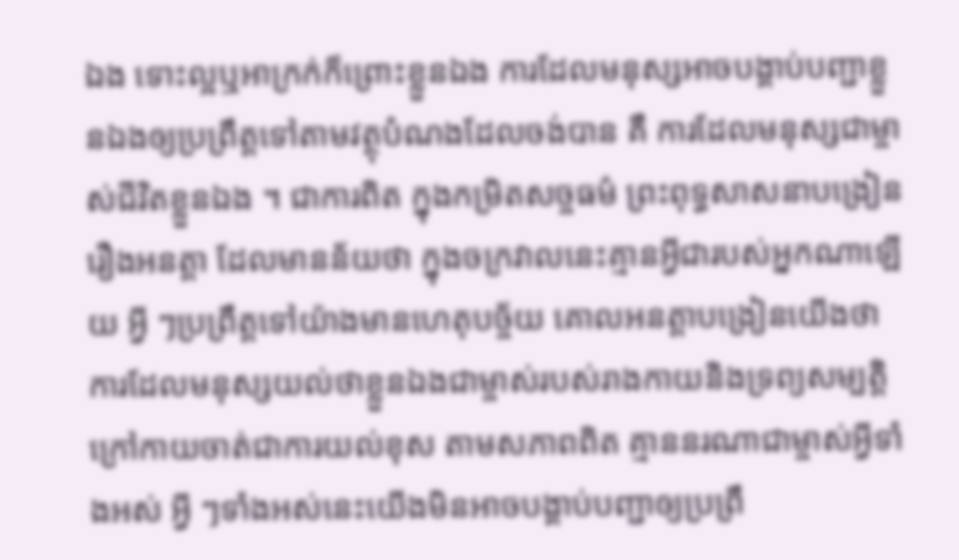ឯង ទោះល្អឬអាក្រក់ក៏ព្រោះខ្លួនឯង ការដែលមនុស្សអាចបង្គាប់បញ្ជាខ្លួនឯងឲ្យប្រព្រឹត្តទៅតាមវត្ថុបំណងដែលចង់បាន គឺ ការដែលមនុស្សជាម្ចាស់ជីវិតខ្លួនឯង ។ ជាការពិត ក្នុងកម្រិតសច្ចធម៌ ព្រះពុទ្ធសាសនាបង្រៀនរឿងអនត្តា ដែលមានន័យថា ក្នុងចក្រវាលនេះគ្មានអ្វីជារបស់អ្នកណាឡើយ អ្វី ៗប្រព្រឹត្តទៅយ៉ាងមានហេតុបច្ច័យ គោលអនត្តាបង្រៀនយើងថា ការដែលមនុស្សយល់ថាខ្លួនឯងជាម្ចាស់របស់រាងកាយនិងទ្រព្យសម្បត្តិក្រៅកាយចាត់ជាការយល់ខុស តាមសភាពពិត គ្មាននរណាជាម្ចាស់អ្វីទាំងអស់ អ្វី ៗទាំងអស់នេះយើងមិនអាចបង្គាប់បញ្ជាឲ្យប្រព្រឹ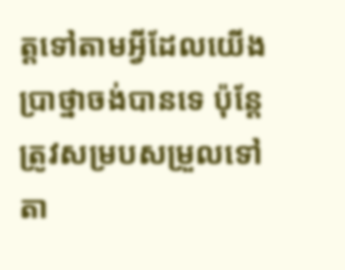ត្តទៅតាមអ្វីដែលយើងប្រាថ្នាចង់បានទេ ប៉ុន្តែត្រូវសម្របសម្រួលទៅតា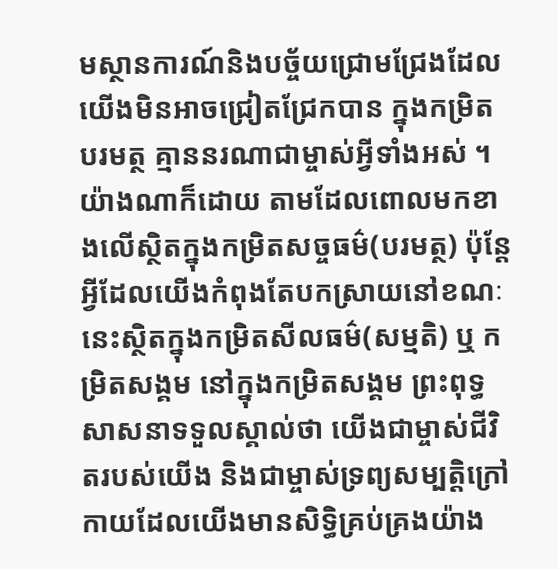មស្ថានការណ៍និងបច្ច័យជ្រោមជ្រែងដែលយើងមិនអាចជ្រៀតជ្រែកបាន ក្នុងកម្រិតបរមត្ថ គ្មាននរណាជាម្ចាស់អ្វីទាំងអស់ ។
យ៉ាងណាក៏ដោយ តាមដែលពោលមកខាងលើស្ថិតក្នុងកម្រិតសច្ចធម៌(បរមត្ថ) ប៉ុន្តែអ្វីដែលយើងកំពុងតែបកស្រាយនៅខណៈនេះស្ថិតក្នុងកម្រិតសីលធម៌(សម្មតិ) ឬ កម្រិតសង្គម នៅក្នុងកម្រិតសង្គម ព្រះពុទ្ធសាសនាទទួលស្គាល់ថា យើងជាម្ចាស់ជីវិតរបស់យើង និងជាម្ចាស់ទ្រព្យសម្បត្តិក្រៅកាយដែលយើងមានសិទ្ធិគ្រប់គ្រងយ៉ាង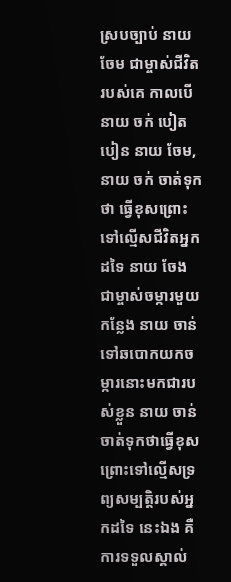ស្របច្បាប់ នាយ ចែម ជាម្ចាស់ជីវិតរបស់គេ កាលបើ នាយ ចក់ បៀតបៀន នាយ ចែម, នាយ ចក់ ចាត់ទុកថា ធ្វើខុសព្រោះទៅល្មើសជីវិតអ្នកដទៃ នាយ ចែង ជាម្ចាស់ចម្ការមួយកន្លែង នាយ ចាន់ ទៅឆបោកយកចម្ការនោះមកជារបស់ខ្លួន នាយ ចាន់ ចាត់ទុកថាធ្វើខុសព្រោះទៅល្មើសទ្រព្យសម្បត្តិរបស់អ្នកដទៃ នេះឯង គឺ ការទទួលស្គាល់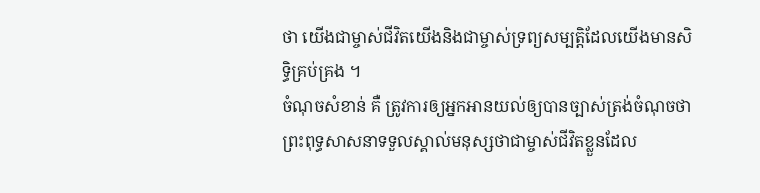ថា យើងជាម្ចាស់ជីវិតយើងនិងជាម្ចាស់ទ្រព្យសម្បត្តិដែលយើងមានសិទ្ធិគ្រប់គ្រង ។
ចំណុចសំខាន់ គឺ ត្រូវការឲ្យអ្នកអានយល់ឲ្យបានច្បាស់ត្រង់ចំណុចថា ព្រះពុទ្ធសាសនាទទួលស្គាល់មនុស្សថាជាម្ចាស់ជីវិតខ្លួនដែល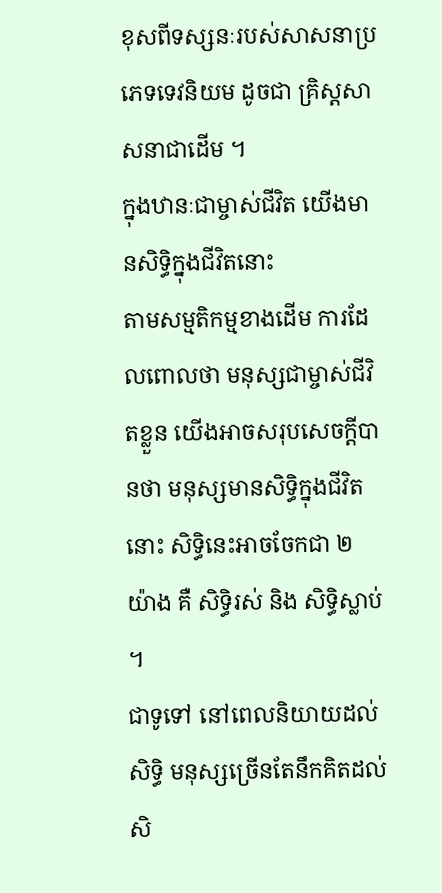ខុសពីទស្សនៈរបស់សាសនាប្រភេទទេវនិយម ដូចជា គ្រិស្តសាសនាជាដើម ។
ក្នុងឋានៈជាម្ចាស់ជីវិត យើងមានសិទ្ធិក្នុងជីវិតនោះ
តាមសម្មតិកម្មខាងដើម ការដែលពោលថា មនុស្សជាម្ចាស់ជីវិតខ្លួន យើងអាចសរុបសេចក្តីបានថា មនុស្សមានសិទ្ធិក្នុងជីវិតនោះ សិទ្ធិនេះអាចចែកជា ២ យ៉ាង គឺ សិទ្ធិរស់ និង សិទ្ធិស្លាប់ ។
ជាទូទៅ នៅពេលនិយាយដល់សិទ្ធិ មនុស្សច្រើនតែនឹកគិតដល់សិ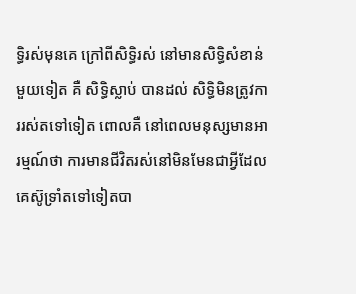ទ្ធិរស់មុនគេ ក្រៅពីសិទ្ធិរស់ នៅមានសិទ្ធិសំខាន់មួយទៀត គឺ សិទ្ធិស្លាប់ បានដល់ សិទ្ធិមិនត្រូវការរស់តទៅទៀត ពោលគឺ នៅពេលមនុស្សមានអារម្មណ៍ថា ការមានជីវិតរស់នៅមិនមែនជាអ្វីដែលគេស៊ូទ្រាំតទៅទៀតបា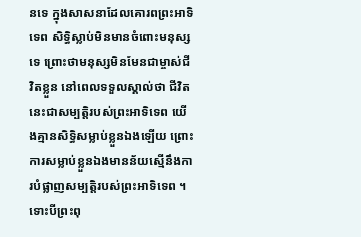នទេ ក្នុងសាសនាដែលគោរពព្រះអាទិទេព សិទ្ធិស្លាប់មិនមានចំពោះមនុស្សទេ ព្រោះថាមនុស្សមិនមែនជាម្ចាស់ជីវិតខ្លួន នៅពេលទទួលស្គាល់ថា ជីវិតនេះជាសម្បត្តិរបស់ព្រះអាទិទេព យើងគ្មានសិទ្ធិសម្លាប់ខ្លួនឯងឡើយ ព្រោះការសម្លាប់ខ្លួនឯងមានន័យស្មើនឹងការបំផ្លាញសម្បត្តិរបស់ព្រះអាទិទេព ។
ទោះបីព្រះពុ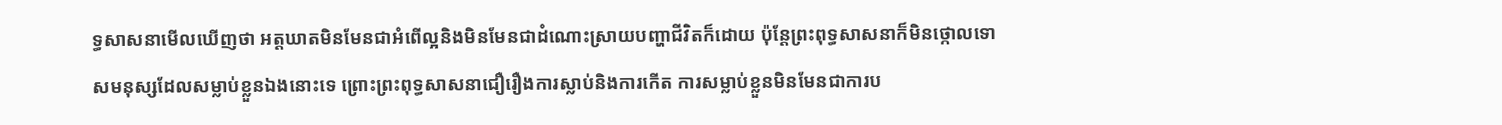ទ្ធសាសនាមើលឃើញថា អត្តឃាតមិនមែនជាអំពើល្អនិងមិនមែនជាដំណោះស្រាយបញ្ហាជីវិតក៏ដោយ ប៉ុន្តែព្រះពុទ្ធសាសនាក៏មិនថ្កោលទោសមនុស្សដែលសម្លាប់ខ្លួនឯងនោះទេ ព្រោះព្រះពុទ្ធសាសនាជឿរឿងការស្លាប់និងការកើត ការសម្លាប់ខ្លួនមិនមែនជាការប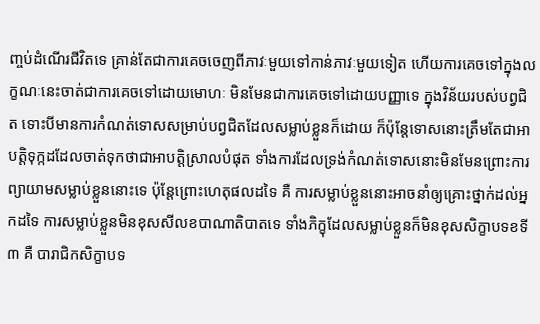ញ្ចប់ដំណើរជីវិតទេ គ្រាន់តែជាការគេចចេញពីភាវៈមួយទៅកាន់ភាវៈមួយទៀត ហើយការគេចទៅក្នុងលក្ខណៈនេះចាត់ជាការគេចទៅដោយមោហៈ មិនមែនជាការគេចទៅដោយបញ្ញាទេ ក្នុងវិន័យរបស់បព្វជិត ទោះបីមានការកំណត់ទោសសម្រាប់បព្វជិតដែលសម្លាប់ខ្លួនក៏ដោយ ក៏ប៉ុន្តែទោសនោះត្រឹមតែជាអាបត្តិទុក្កដដែលចាត់ទុកថាជាអាបត្តិស្រាលបំផុត ទាំងការដែលទ្រង់កំណត់ទោសនោះមិនមែនព្រោះការព្យាយាមសម្លាប់ខ្លួននោះទេ ប៉ុន្តែព្រោះហេតុផលដទៃ គឺ ការសម្លាប់ខ្លួននោះអាចនាំឲ្យគ្រោះថ្នាក់ដល់អ្នកដទៃ ការសម្លាប់ខ្លួនមិនខុសសីលខបាណាតិបាតទេ ទាំងភិក្ខុដែលសម្លាប់ខ្លួនក៏មិនខុសសិក្ខាបទខទី ៣ គឺ បារាជិកសិក្ខាបទ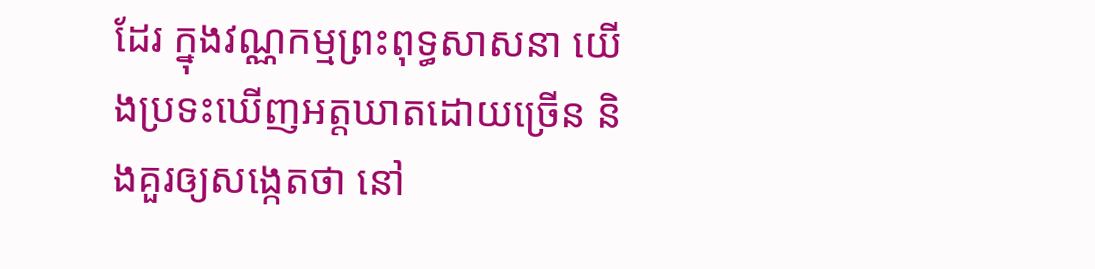ដែរ ក្នុងវណ្ណកម្មព្រះពុទ្ធសាសនា យើងប្រទះឃើញអត្តឃាតដោយច្រើន និងគួរឲ្យសង្កេតថា នៅ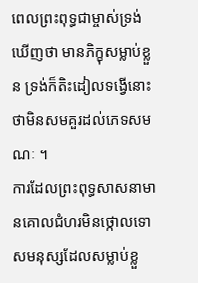ពេលព្រះពុទ្ធជាម្ចាស់ទ្រង់ឃើញថា មានភិក្ខុសម្លាប់ខ្លួន ទ្រង់ក៏តិះដៀលទង្វើនោះថាមិនសមគួរដល់ភេទសមណៈ ។
ការដែលព្រះពុទ្ធសាសនាមានគោលជំហរមិនថ្កោលទោសមនុស្សដែលសម្លាប់ខ្លួ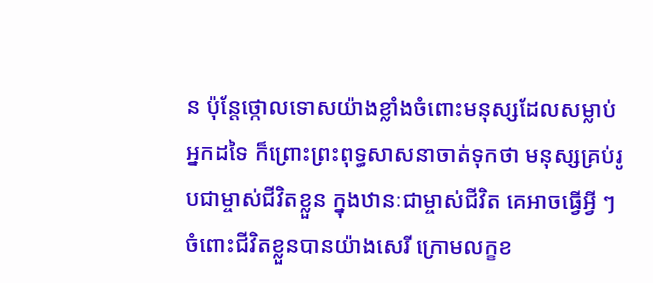ន ប៉ុន្តែថ្កោលទោសយ៉ាងខ្លាំងចំពោះមនុស្សដែលសម្លាប់អ្នកដទៃ ក៏ព្រោះព្រះពុទ្ធសាសនាចាត់ទុកថា មនុស្សគ្រប់រូបជាម្ចាស់ជីវិតខ្លួន ក្នុងឋានៈជាម្ចាស់ជីវិត គេអាចធ្វើអ្វី ៗចំពោះជីវិតខ្លួនបានយ៉ាងសេរី ក្រោមលក្ខខ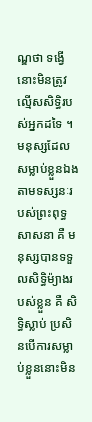ណ្ឌថា ទង្វើនោះមិនត្រូវល្មើសសិទ្ធិរបស់អ្នកដទៃ ។
មនុស្សដែលសម្លាប់ខ្លួនឯង តាមទស្សនៈរបស់ព្រះពុទ្ធសាសនា គឺ មនុស្សបានទទួលសិទ្ធិម៉្យាងរបស់ខ្លួន គឺ សិទ្ធិស្លាប់ ប្រសិនបើការសម្លាប់ខ្លួននោះមិន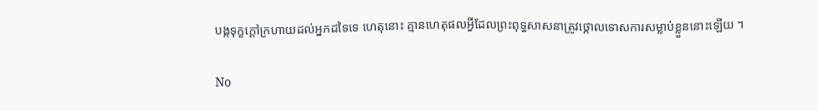បង្កទុក្ខក្តៅក្រហាយដល់អ្នកដទៃទេ ហេតុនោះ គ្មានហេតុផលអ្វីដែលព្រះពុទ្ធសាសនាត្រូវថ្កោលទោសការសម្លាប់ខ្លួននោះឡើយ ។

No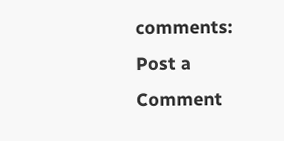comments:
Post a Comment